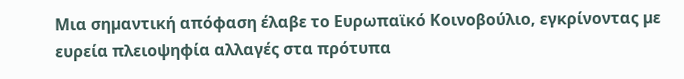Μια σηµαντική απόφαση έλαβε το Ευρωπαϊκό Κοινοβούλιο, εγκρίνοντας µε ευρεία πλειοψηφία αλλαγές στα πρότυπα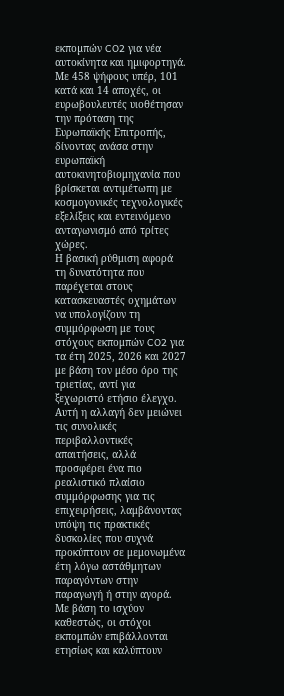εκποµπών CO2 για νέα αυτοκίνητα και ηµιφορτηγά.
Με 458 ψήφους υπέρ, 101 κατά και 14 αποχές, οι ευρωβουλευτές υιοθέτησαν την πρόταση της Ευρωπαϊκής Επιτροπής, δίνοντας ανάσα στην ευρωπαϊκή αυτοκινητοβιομηχανία που βρίσκεται αντιμέτωπη με κοσμογονικές τεχνολογικές εξελίξεις και εντεινόμενο ανταγωνισμό από τρίτες χώρες.
Η βασική ρύθμιση αφορά τη δυνατότητα που παρέχεται στους κατασκευαστές οχημάτων να υπολογίζουν τη συμμόρφωση με τους στόχους εκπομπών CO2 για τα έτη 2025, 2026 και 2027 με βάση τον μέσο όρο της τριετίας, αντί για ξεχωριστό ετήσιο έλεγχο. Αυτή η αλλαγή δεν μειώνει τις συνολικές περιβαλλοντικές απαιτήσεις, αλλά προσφέρει ένα πιο ρεαλιστικό πλαίσιο συμμόρφωσης για τις επιχειρήσεις, λαμβάνοντας υπόψη τις πρακτικές δυσκολίες που συχνά προκύπτουν σε μεμονωμένα έτη λόγω αστάθμητων παραγόντων στην παραγωγή ή στην αγορά.
Με βάση το ισχύον καθεστώς, οι στόχοι εκπομπών επιβάλλονται ετησίως και καλύπτουν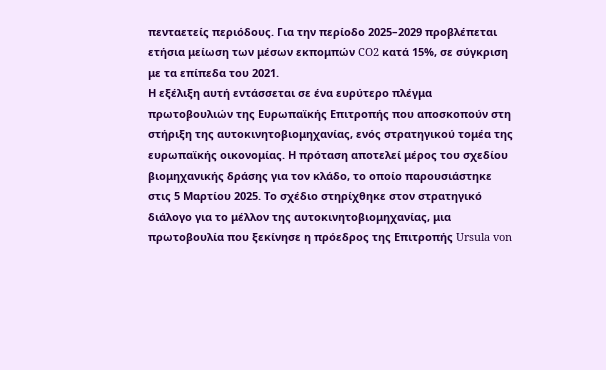πενταετείς περιόδους. Για την περίοδο 2025–2029 προβλέπεται ετήσια μείωση των μέσων εκπομπών CO2 κατά 15%, σε σύγκριση με τα επίπεδα του 2021.
Η εξέλιξη αυτή εντάσσεται σε ένα ευρύτερο πλέγμα πρωτοβουλιών της Ευρωπαϊκής Επιτροπής που αποσκοπούν στη στήριξη της αυτοκινητοβιομηχανίας, ενός στρατηγικού τομέα της ευρωπαϊκής οικονομίας. Η πρόταση αποτελεί μέρος του σχεδίου βιομηχανικής δράσης για τον κλάδο, το οποίο παρουσιάστηκε στις 5 Μαρτίου 2025. Το σχέδιο στηρίχθηκε στον στρατηγικό διάλογο για το μέλλον της αυτοκινητοβιομηχανίας, μια πρωτοβουλία που ξεκίνησε η πρόεδρος της Επιτροπής Ursula von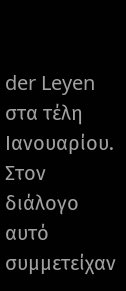der Leyen στα τέλη Ιανουαρίου. Στον διάλογο αυτό συμμετείχαν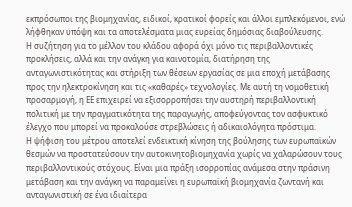εκπρόσωποι της βιομηχανίας, ειδικοί, κρατικοί φορείς και άλλοι εμπλεκόμενοι, ενώ λήφθηκαν υπόψη και τα αποτελέσματα μιας ευρείας δημόσιας διαβούλευσης.
Η συζήτηση για το μέλλον του κλάδου αφορά όχι μόνο τις περιβαλλοντικές προκλήσεις, αλλά και την ανάγκη για καινοτομία, διατήρηση της ανταγωνιστικότητας και στήριξη των θέσεων εργασίας σε μια εποχή μετάβασης προς την ηλεκτροκίνηση και τις «καθαρές» τεχνολογίες. Με αυτή τη νομοθετική προσαρμογή, η ΕΕ επιχειρεί να εξισορροπήσει την αυστηρή περιβαλλοντική πολιτική με την πραγματικότητα της παραγωγής, αποφεύγοντας τον ασφυκτικό έλεγχο που μπορεί να προκαλούσε στρεβλώσεις ή αδικαιολόγητα πρόστιμα.
Η ψήφιση του μέτρου αποτελεί ενδεικτική κίνηση της βούλησης των ευρωπαϊκών θεσμών να προστατεύσουν την αυτοκινητοβιομηχανία χωρίς να χαλαρώσουν τους περιβαλλοντικούς στόχους. Είναι μια πράξη ισορροπίας ανάμεσα στην πράσινη μετάβαση και την ανάγκη να παραμείνει η ευρωπαϊκή βιομηχανία ζωντανή και ανταγωνιστική σε ένα ιδιαίτερα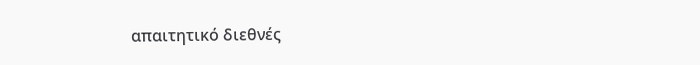απαιτητικό διεθνές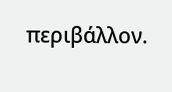περιβάλλον.